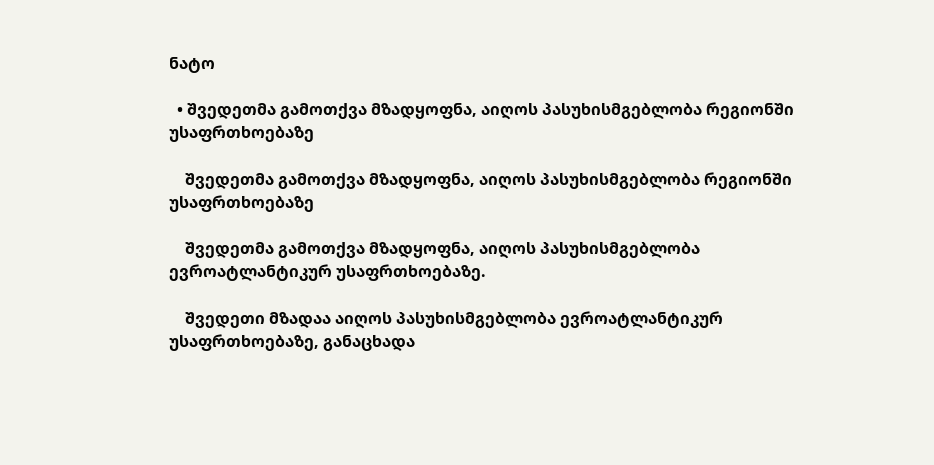ნატო

  • შვედეთმა გამოთქვა მზადყოფნა, აიღოს პასუხისმგებლობა რეგიონში უსაფრთხოებაზე

    შვედეთმა გამოთქვა მზადყოფნა, აიღოს პასუხისმგებლობა რეგიონში უსაფრთხოებაზე

    შვედეთმა გამოთქვა მზადყოფნა, აიღოს პასუხისმგებლობა ევროატლანტიკურ უსაფრთხოებაზე.

    შვედეთი მზადაა აიღოს პასუხისმგებლობა ევროატლანტიკურ უსაფრთხოებაზე, განაცხადა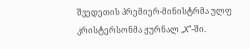შვედეთის პრემიერ-მინისტრმა ულფ კრისტერსონმა ჟურნალ „X“-ში.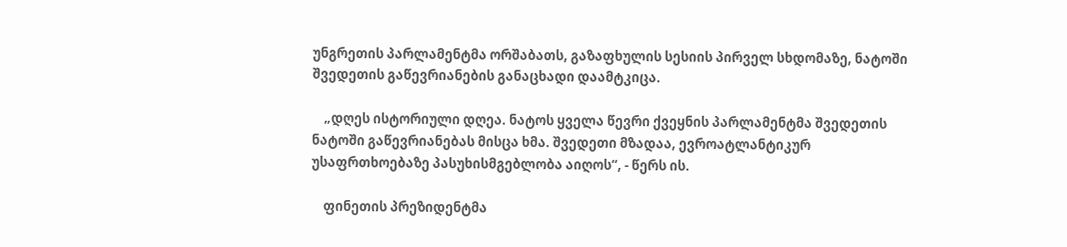უნგრეთის პარლამენტმა ორშაბათს, გაზაფხულის სესიის პირველ სხდომაზე, ნატოში შვედეთის გაწევრიანების განაცხადი დაამტკიცა.

    „დღეს ისტორიული დღეა. ნატოს ყველა წევრი ქვეყნის პარლამენტმა შვედეთის ნატოში გაწევრიანებას მისცა ხმა. შვედეთი მზადაა, ევროატლანტიკურ უსაფრთხოებაზე პასუხისმგებლობა აიღოს“, - წერს ის.

    ფინეთის პრეზიდენტმა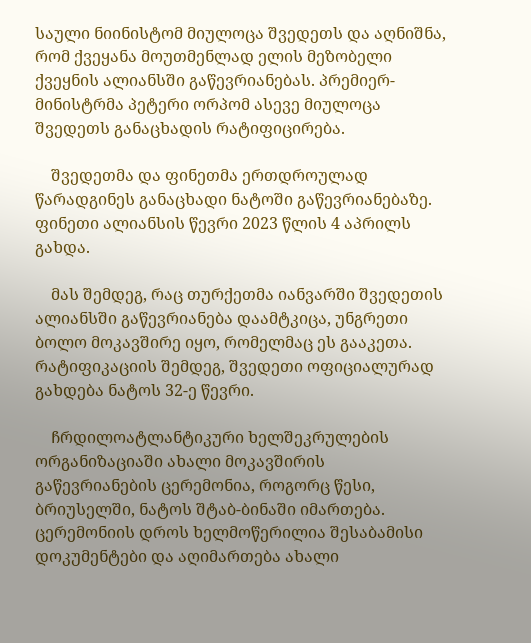საული ნიინისტომ მიულოცა შვედეთს და აღნიშნა, რომ ქვეყანა მოუთმენლად ელის მეზობელი ქვეყნის ალიანსში გაწევრიანებას. პრემიერ-მინისტრმა პეტერი ორპომ ასევე მიულოცა შვედეთს განაცხადის რატიფიცირება.

    შვედეთმა და ფინეთმა ერთდროულად წარადგინეს განაცხადი ნატოში გაწევრიანებაზე. ფინეთი ალიანსის წევრი 2023 წლის 4 აპრილს გახდა.

    მას შემდეგ, რაც თურქეთმა იანვარში შვედეთის ალიანსში გაწევრიანება დაამტკიცა, უნგრეთი ბოლო მოკავშირე იყო, რომელმაც ეს გააკეთა. რატიფიკაციის შემდეგ, შვედეთი ოფიციალურად გახდება ნატოს 32-ე წევრი.

    ჩრდილოატლანტიკური ხელშეკრულების ორგანიზაციაში ახალი მოკავშირის გაწევრიანების ცერემონია, როგორც წესი, ბრიუსელში, ნატოს შტაბ-ბინაში იმართება. ცერემონიის დროს ხელმოწერილია შესაბამისი დოკუმენტები და აღიმართება ახალი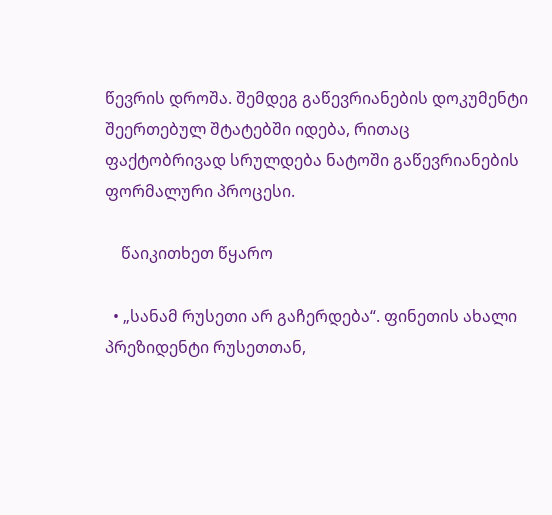წევრის დროშა. შემდეგ გაწევრიანების დოკუმენტი შეერთებულ შტატებში იდება, რითაც ფაქტობრივად სრულდება ნატოში გაწევრიანების ფორმალური პროცესი.

    წაიკითხეთ წყარო

  • „სანამ რუსეთი არ გაჩერდება“. ფინეთის ახალი პრეზიდენტი რუსეთთან,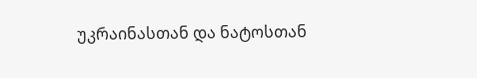უკრაინასთან და ნატოსთან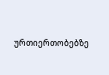ურთიერთობებზე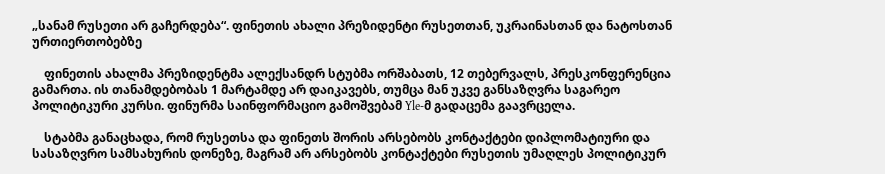„სანამ რუსეთი არ გაჩერდება“. ფინეთის ახალი პრეზიდენტი რუსეთთან, უკრაინასთან და ნატოსთან ურთიერთობებზე

    ფინეთის ახალმა პრეზიდენტმა ალექსანდრ სტუბმა ორშაბათს, 12 თებერვალს, პრესკონფერენცია გამართა. ის თანამდებობას 1 მარტამდე არ დაიკავებს, თუმცა მან უკვე განსაზღვრა საგარეო პოლიტიკური კურსი. ფინურმა საინფორმაციო გამოშვებამ Yle-მ გადაცემა გაავრცელა.

    სტაბმა განაცხადა, რომ რუსეთსა და ფინეთს შორის არსებობს კონტაქტები დიპლომატიური და სასაზღვრო სამსახურის დონეზე, მაგრამ არ არსებობს კონტაქტები რუსეთის უმაღლეს პოლიტიკურ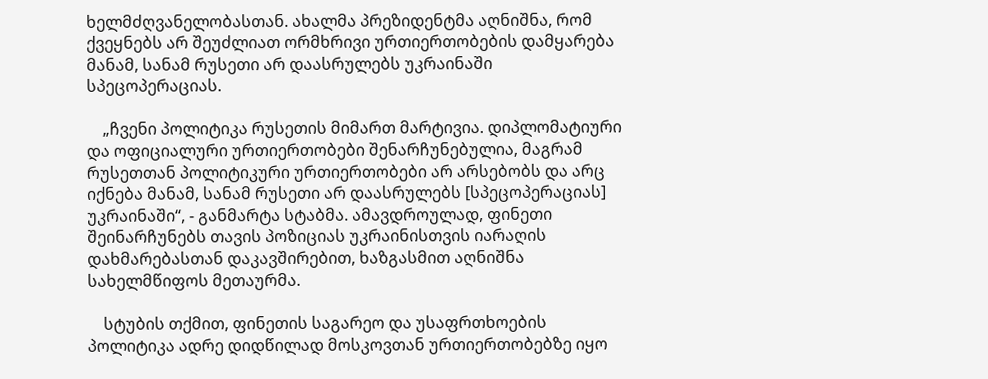ხელმძღვანელობასთან. ახალმა პრეზიდენტმა აღნიშნა, რომ ქვეყნებს არ შეუძლიათ ორმხრივი ურთიერთობების დამყარება მანამ, სანამ რუსეთი არ დაასრულებს უკრაინაში სპეცოპერაციას.

    „ჩვენი პოლიტიკა რუსეთის მიმართ მარტივია. დიპლომატიური და ოფიციალური ურთიერთობები შენარჩუნებულია, მაგრამ რუსეთთან პოლიტიკური ურთიერთობები არ არსებობს და არც იქნება მანამ, სანამ რუსეთი არ დაასრულებს [სპეცოპერაციას] უკრაინაში“, - განმარტა სტაბმა. ამავდროულად, ფინეთი შეინარჩუნებს თავის პოზიციას უკრაინისთვის იარაღის დახმარებასთან დაკავშირებით, ხაზგასმით აღნიშნა სახელმწიფოს მეთაურმა.

    სტუბის თქმით, ფინეთის საგარეო და უსაფრთხოების პოლიტიკა ადრე დიდწილად მოსკოვთან ურთიერთობებზე იყო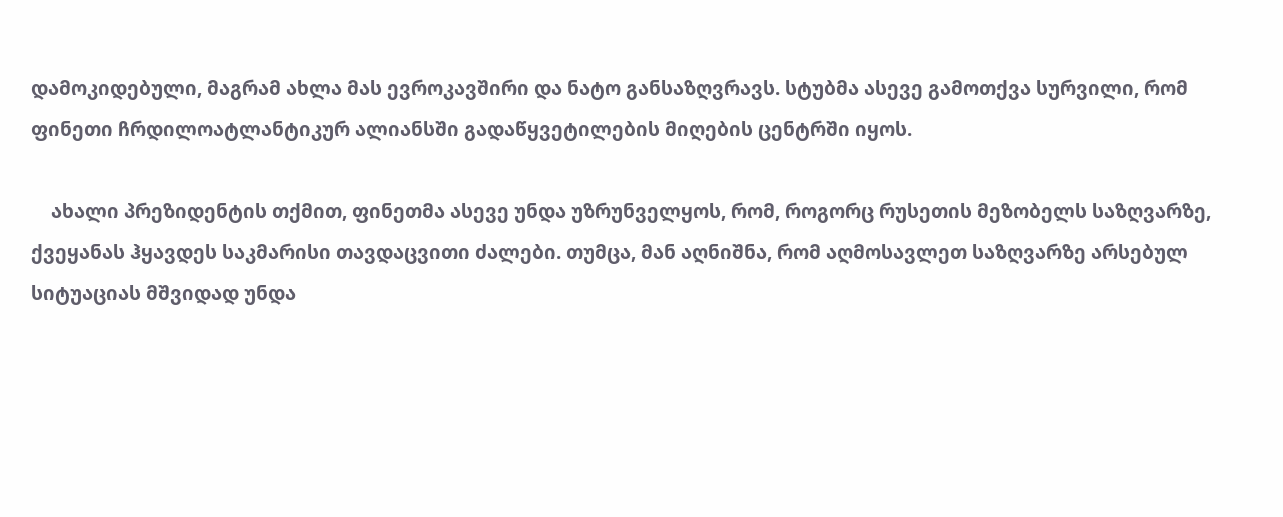დამოკიდებული, მაგრამ ახლა მას ევროკავშირი და ნატო განსაზღვრავს. სტუბმა ასევე გამოთქვა სურვილი, რომ ფინეთი ჩრდილოატლანტიკურ ალიანსში გადაწყვეტილების მიღების ცენტრში იყოს.

    ახალი პრეზიდენტის თქმით, ფინეთმა ასევე უნდა უზრუნველყოს, რომ, როგორც რუსეთის მეზობელს საზღვარზე, ქვეყანას ჰყავდეს საკმარისი თავდაცვითი ძალები. თუმცა, მან აღნიშნა, რომ აღმოსავლეთ საზღვარზე არსებულ სიტუაციას მშვიდად უნდა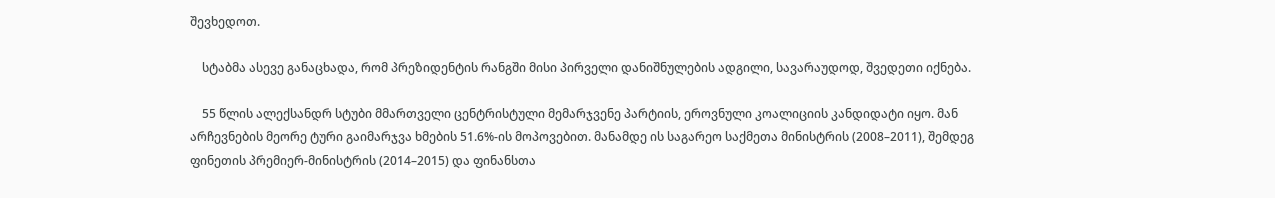შევხედოთ.

    სტაბმა ასევე განაცხადა, რომ პრეზიდენტის რანგში მისი პირველი დანიშნულების ადგილი, სავარაუდოდ, შვედეთი იქნება.

    55 წლის ალექსანდრ სტუბი მმართველი ცენტრისტული მემარჯვენე პარტიის, ეროვნული კოალიციის კანდიდატი იყო. მან არჩევნების მეორე ტური გაიმარჯვა ხმების 51.6%-ის მოპოვებით. მანამდე ის საგარეო საქმეთა მინისტრის (2008–2011), შემდეგ ფინეთის პრემიერ-მინისტრის (2014–2015) და ფინანსთა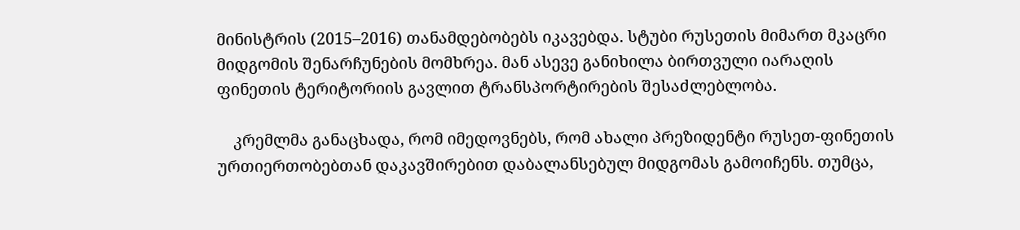მინისტრის (2015–2016) თანამდებობებს იკავებდა. სტუბი რუსეთის მიმართ მკაცრი მიდგომის შენარჩუნების მომხრეა. მან ასევე განიხილა ბირთვული იარაღის ფინეთის ტერიტორიის გავლით ტრანსპორტირების შესაძლებლობა.

    კრემლმა განაცხადა, რომ იმედოვნებს, რომ ახალი პრეზიდენტი რუსეთ-ფინეთის ურთიერთობებთან დაკავშირებით დაბალანსებულ მიდგომას გამოიჩენს. თუმცა,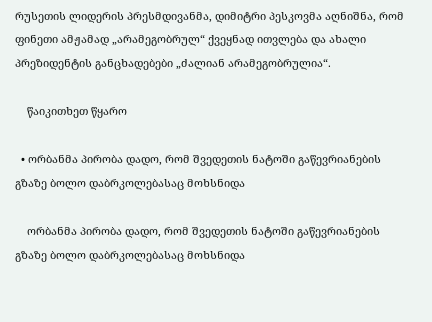რუსეთის ლიდერის პრესმდივანმა, დიმიტრი პესკოვმა აღნიშნა, რომ ფინეთი ამჟამად „არამეგობრულ“ ქვეყნად ითვლება და ახალი პრეზიდენტის განცხადებები „ძალიან არამეგობრულია“.

    წაიკითხეთ წყარო

  • ორბანმა პირობა დადო, რომ შვედეთის ნატოში გაწევრიანების გზაზე ბოლო დაბრკოლებასაც მოხსნიდა

    ორბანმა პირობა დადო, რომ შვედეთის ნატოში გაწევრიანების გზაზე ბოლო დაბრკოლებასაც მოხსნიდა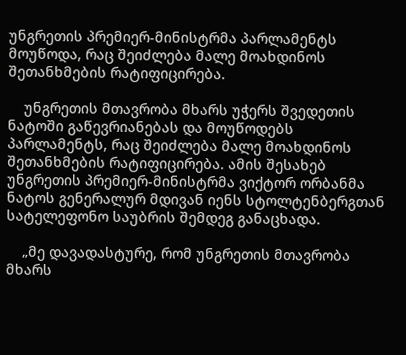უნგრეთის პრემიერ-მინისტრმა პარლამენტს მოუწოდა, რაც შეიძლება მალე მოახდინოს შეთანხმების რატიფიცირება.

    უნგრეთის მთავრობა მხარს უჭერს შვედეთის ნატოში გაწევრიანებას და მოუწოდებს პარლამენტს, რაც შეიძლება მალე მოახდინოს შეთანხმების რატიფიცირება. ამის შესახებ უნგრეთის პრემიერ-მინისტრმა ვიქტორ ორბანმა ნატოს გენერალურ მდივან იენს სტოლტენბერგთან სატელეფონო საუბრის შემდეგ განაცხადა.

    „მე დავადასტურე, რომ უნგრეთის მთავრობა მხარს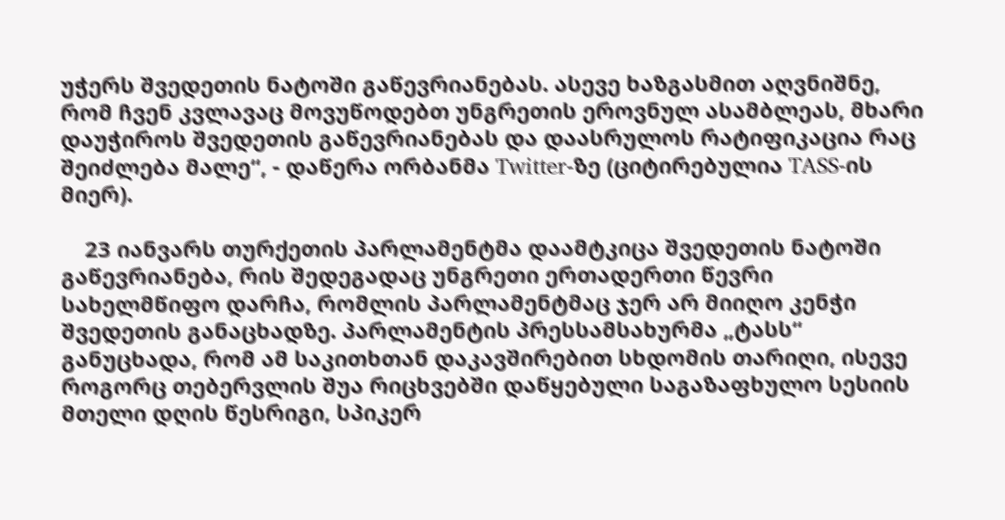უჭერს შვედეთის ნატოში გაწევრიანებას. ასევე ხაზგასმით აღვნიშნე, რომ ჩვენ კვლავაც მოვუწოდებთ უნგრეთის ეროვნულ ასამბლეას, მხარი დაუჭიროს შვედეთის გაწევრიანებას და დაასრულოს რატიფიკაცია რაც შეიძლება მალე“, - დაწერა ორბანმა Twitter-ზე (ციტირებულია TASS-ის მიერ).

    23 იანვარს თურქეთის პარლამენტმა დაამტკიცა შვედეთის ნატოში გაწევრიანება, რის შედეგადაც უნგრეთი ერთადერთი წევრი სახელმწიფო დარჩა, რომლის პარლამენტმაც ჯერ არ მიიღო კენჭი შვედეთის განაცხადზე. პარლამენტის პრესსამსახურმა „ტასს“ განუცხადა, რომ ამ საკითხთან დაკავშირებით სხდომის თარიღი, ისევე როგორც თებერვლის შუა რიცხვებში დაწყებული საგაზაფხულო სესიის მთელი დღის წესრიგი, სპიკერ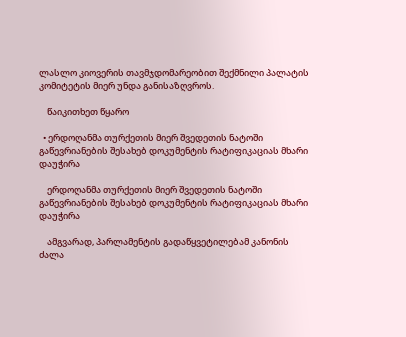ლასლო კიოვერის თავმჯდომარეობით შექმნილი პალატის კომიტეტის მიერ უნდა განისაზღვროს.

    წაიკითხეთ წყარო

  • ერდოღანმა თურქეთის მიერ შვედეთის ნატოში გაწევრიანების შესახებ დოკუმენტის რატიფიკაციას მხარი დაუჭირა

    ერდოღანმა თურქეთის მიერ შვედეთის ნატოში გაწევრიანების შესახებ დოკუმენტის რატიფიკაციას მხარი დაუჭირა

    ამგვარად, პარლამენტის გადაწყვეტილებამ კანონის ძალა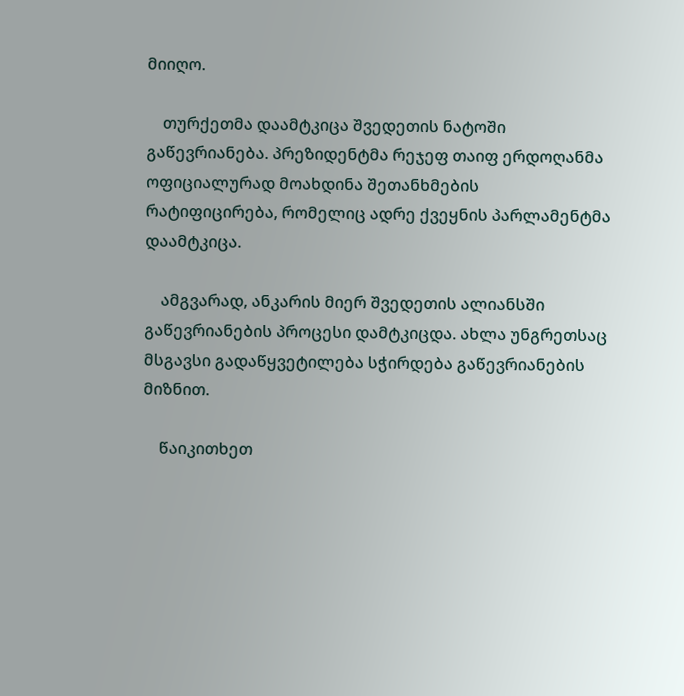მიიღო.

    თურქეთმა დაამტკიცა შვედეთის ნატოში გაწევრიანება. პრეზიდენტმა რეჯეფ თაიფ ერდოღანმა ოფიციალურად მოახდინა შეთანხმების რატიფიცირება, რომელიც ადრე ქვეყნის პარლამენტმა დაამტკიცა.

    ამგვარად, ანკარის მიერ შვედეთის ალიანსში გაწევრიანების პროცესი დამტკიცდა. ახლა უნგრეთსაც მსგავსი გადაწყვეტილება სჭირდება გაწევრიანების მიზნით.

    წაიკითხეთ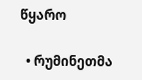წყარო

  • რუმინეთმა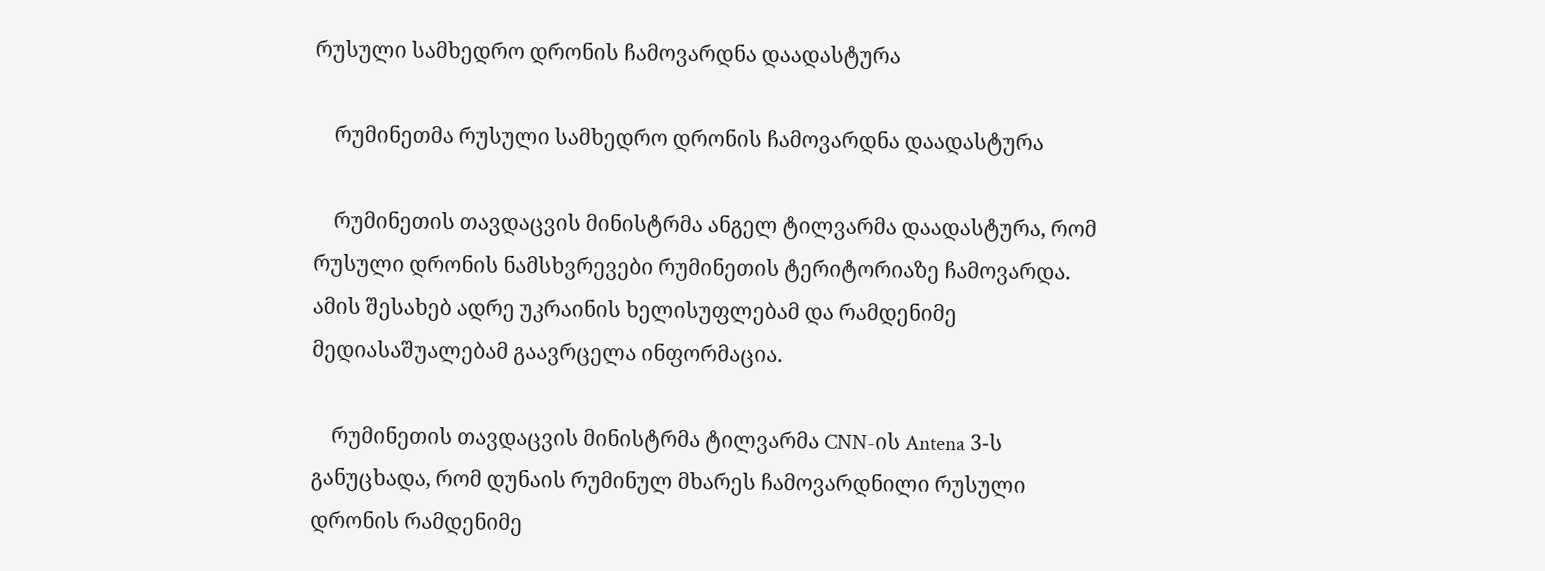რუსული სამხედრო დრონის ჩამოვარდნა დაადასტურა

    რუმინეთმა რუსული სამხედრო დრონის ჩამოვარდნა დაადასტურა

    რუმინეთის თავდაცვის მინისტრმა ანგელ ტილვარმა დაადასტურა, რომ რუსული დრონის ნამსხვრევები რუმინეთის ტერიტორიაზე ჩამოვარდა. ამის შესახებ ადრე უკრაინის ხელისუფლებამ და რამდენიმე მედიასაშუალებამ გაავრცელა ინფორმაცია.

    რუმინეთის თავდაცვის მინისტრმა ტილვარმა CNN-ის Antena 3-ს განუცხადა, რომ დუნაის რუმინულ მხარეს ჩამოვარდნილი რუსული დრონის რამდენიმე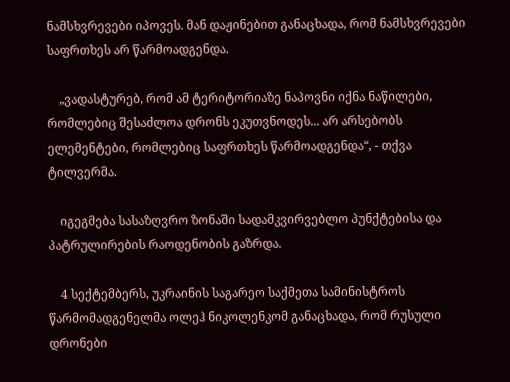ნამსხვრევები იპოვეს. მან დაჟინებით განაცხადა, რომ ნამსხვრევები საფრთხეს არ წარმოადგენდა.

    „ვადასტურებ, რომ ამ ტერიტორიაზე ნაპოვნი იქნა ნაწილები, რომლებიც შესაძლოა დრონს ეკუთვნოდეს... არ არსებობს ელემენტები, რომლებიც საფრთხეს წარმოადგენდა“, - თქვა ტილვერმა.

    იგეგმება სასაზღვრო ზონაში სადამკვირვებლო პუნქტებისა და პატრულირების რაოდენობის გაზრდა.

    4 სექტემბერს, უკრაინის საგარეო საქმეთა სამინისტროს წარმომადგენელმა ოლეჰ ნიკოლენკომ განაცხადა, რომ რუსული დრონები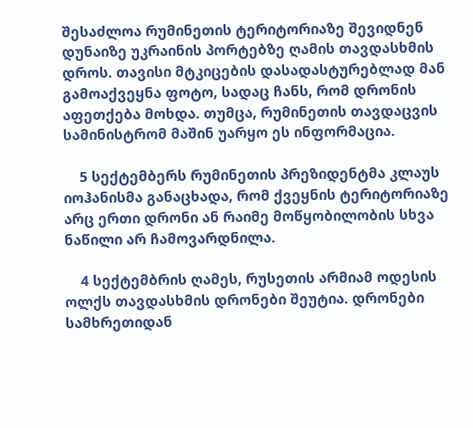შესაძლოა რუმინეთის ტერიტორიაზე შევიდნენ დუნაიზე უკრაინის პორტებზე ღამის თავდასხმის დროს. თავისი მტკიცების დასადასტურებლად მან გამოაქვეყნა ფოტო, სადაც ჩანს, რომ დრონის აფეთქება მოხდა. თუმცა, რუმინეთის თავდაცვის სამინისტრომ მაშინ უარყო ეს ინფორმაცია.

    5 სექტემბერს რუმინეთის პრეზიდენტმა კლაუს იოჰანისმა განაცხადა, რომ ქვეყნის ტერიტორიაზე არც ერთი დრონი ან რაიმე მოწყობილობის სხვა ნაწილი არ ჩამოვარდნილა.

    4 სექტემბრის ღამეს, რუსეთის არმიამ ოდესის ოლქს თავდასხმის დრონები შეუტია. დრონები სამხრეთიდან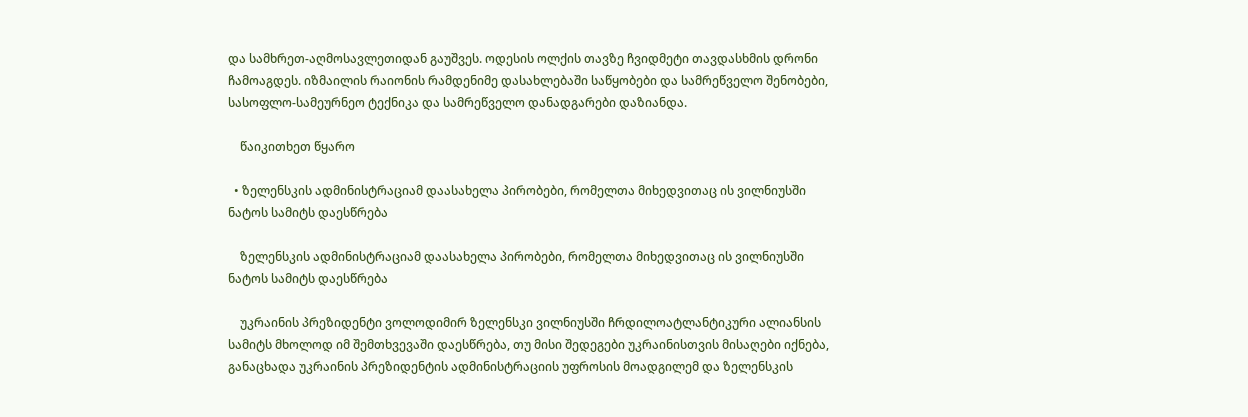და სამხრეთ-აღმოსავლეთიდან გაუშვეს. ოდესის ოლქის თავზე ჩვიდმეტი თავდასხმის დრონი ჩამოაგდეს. იზმაილის რაიონის რამდენიმე დასახლებაში საწყობები და სამრეწველო შენობები, სასოფლო-სამეურნეო ტექნიკა და სამრეწველო დანადგარები დაზიანდა.

    წაიკითხეთ წყარო

  • ზელენსკის ადმინისტრაციამ დაასახელა პირობები, რომელთა მიხედვითაც ის ვილნიუსში ნატოს სამიტს დაესწრება

    ზელენსკის ადმინისტრაციამ დაასახელა პირობები, რომელთა მიხედვითაც ის ვილნიუსში ნატოს სამიტს დაესწრება

    უკრაინის პრეზიდენტი ვოლოდიმირ ზელენსკი ვილნიუსში ჩრდილოატლანტიკური ალიანსის სამიტს მხოლოდ იმ შემთხვევაში დაესწრება, თუ მისი შედეგები უკრაინისთვის მისაღები იქნება, განაცხადა უკრაინის პრეზიდენტის ადმინისტრაციის უფროსის მოადგილემ და ზელენსკის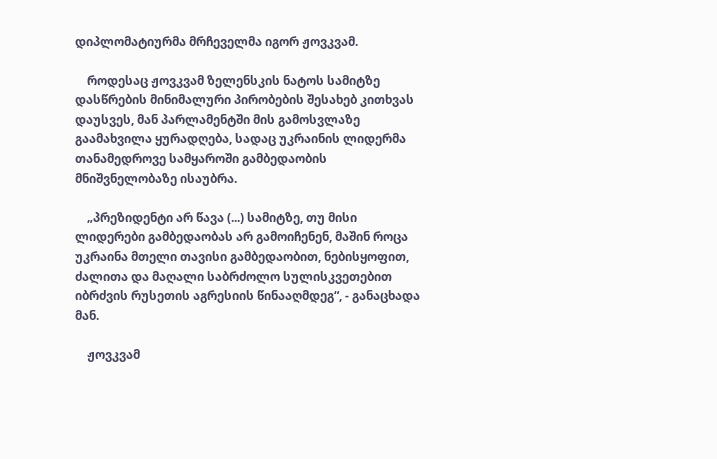დიპლომატიურმა მრჩეველმა იგორ ჟოვკვამ.

    როდესაც ჟოვკვამ ზელენსკის ნატოს სამიტზე დასწრების მინიმალური პირობების შესახებ კითხვას დაუსვეს, მან პარლამენტში მის გამოსვლაზე გაამახვილა ყურადღება, სადაც უკრაინის ლიდერმა თანამედროვე სამყაროში გამბედაობის მნიშვნელობაზე ისაუბრა.

    „პრეზიდენტი არ წავა (...) სამიტზე, თუ მისი ლიდერები გამბედაობას არ გამოიჩენენ, მაშინ როცა უკრაინა მთელი თავისი გამბედაობით, ნებისყოფით, ძალითა და მაღალი საბრძოლო სულისკვეთებით იბრძვის რუსეთის აგრესიის წინააღმდეგ“, - განაცხადა მან.

    ჟოვკვამ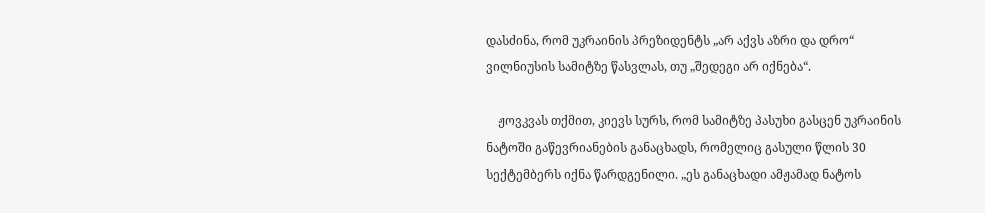დასძინა, რომ უკრაინის პრეზიდენტს „არ აქვს აზრი და დრო“ ვილნიუსის სამიტზე წასვლას, თუ „შედეგი არ იქნება“.

    ჟოვკვას თქმით, კიევს სურს, რომ სამიტზე პასუხი გასცენ უკრაინის ნატოში გაწევრიანების განაცხადს, რომელიც გასული წლის 30 სექტემბერს იქნა წარდგენილი. „ეს განაცხადი ამჟამად ნატოს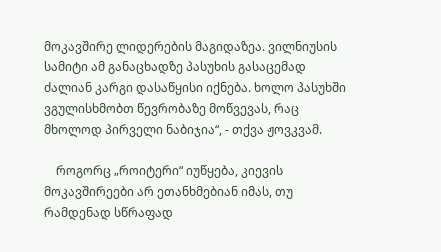მოკავშირე ლიდერების მაგიდაზეა. ვილნიუსის სამიტი ამ განაცხადზე პასუხის გასაცემად ძალიან კარგი დასაწყისი იქნება. ხოლო პასუხში ვგულისხმობთ წევრობაზე მოწვევას, რაც მხოლოდ პირველი ნაბიჯია“, - თქვა ჟოვკვამ.

    როგორც „როიტერი“ იუწყება, კიევის მოკავშირეები არ ეთანხმებიან იმას, თუ რამდენად სწრაფად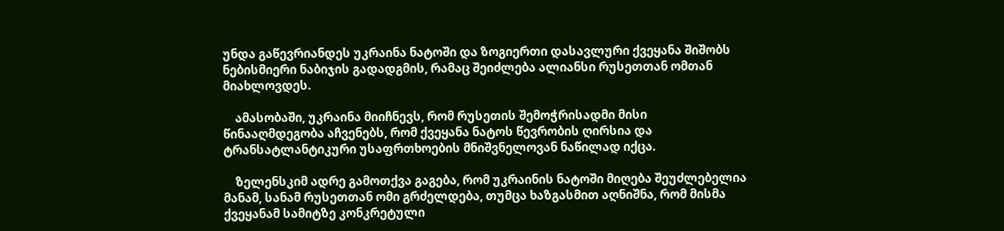უნდა გაწევრიანდეს უკრაინა ნატოში და ზოგიერთი დასავლური ქვეყანა შიშობს ნებისმიერი ნაბიჯის გადადგმის, რამაც შეიძლება ალიანსი რუსეთთან ომთან მიახლოვდეს.

    ამასობაში, უკრაინა მიიჩნევს, რომ რუსეთის შემოჭრისადმი მისი წინააღმდეგობა აჩვენებს, რომ ქვეყანა ნატოს წევრობის ღირსია და ტრანსატლანტიკური უსაფრთხოების მნიშვნელოვან ნაწილად იქცა.

    ზელენსკიმ ადრე გამოთქვა გაგება, რომ უკრაინის ნატოში მიღება შეუძლებელია მანამ, სანამ რუსეთთან ომი გრძელდება, თუმცა ხაზგასმით აღნიშნა, რომ მისმა ქვეყანამ სამიტზე კონკრეტული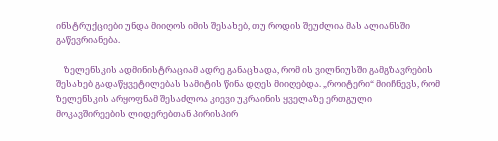ინსტრუქციები უნდა მიიღოს იმის შესახებ, თუ როდის შეუძლია მას ალიანსში გაწევრიანება.

    ზელენსკის ადმინისტრაციამ ადრე განაცხადა, რომ ის ვილნიუსში გამგზავრების შესახებ გადაწყვეტილებას სამიტის წინა დღეს მიიღებდა. „როიტერი“ მიიჩნევს, რომ ზელენსკის არყოფნამ შესაძლოა კიევი უკრაინის ყველაზე ერთგული მოკავშირეების ლიდერებთან პირისპირ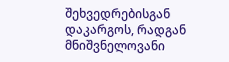შეხვედრებისგან დაკარგოს, რადგან მნიშვნელოვანი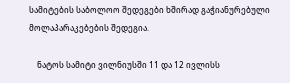სამიტების საბოლოო შედეგები ხშირად გაჭიანურებული მოლაპარაკებების შედეგია.

    ნატოს სამიტი ვილნიუსში 11 და 12 ივლისს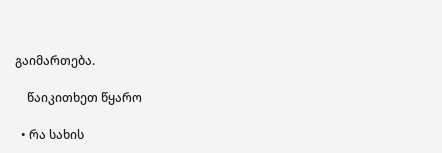გაიმართება.

    წაიკითხეთ წყარო

  • რა სახის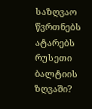საზღვაო წვრთნებს ატარებს რუსეთი ბალტიის ზღვაში?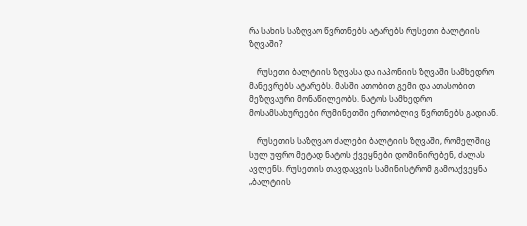რა სახის საზღვაო წვრთნებს ატარებს რუსეთი ბალტიის ზღვაში?

    რუსეთი ბალტიის ზღვასა და იაპონიის ზღვაში სამხედრო მანევრებს ატარებს. მასში ათობით გემი და ათასობით მეზღვაური მონაწილეობს. ნატოს სამხედრო მოსამსახურეები რუმინეთში ერთობლივ წვრთნებს გადიან.

    რუსეთის საზღვაო ძალები ბალტიის ზღვაში, რომელშიც სულ უფრო მეტად ნატოს ქვეყნები დომინირებენ, ძალას ავლენს. რუსეთის თავდაცვის სამინისტრომ გამოაქვეყნა „ბალტიის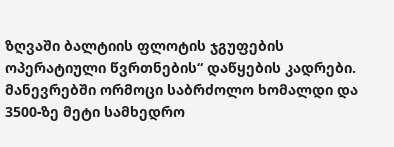ზღვაში ბალტიის ფლოტის ჯგუფების ოპერატიული წვრთნების“ დაწყების კადრები. მანევრებში ორმოცი საბრძოლო ხომალდი და 3500-ზე მეტი სამხედრო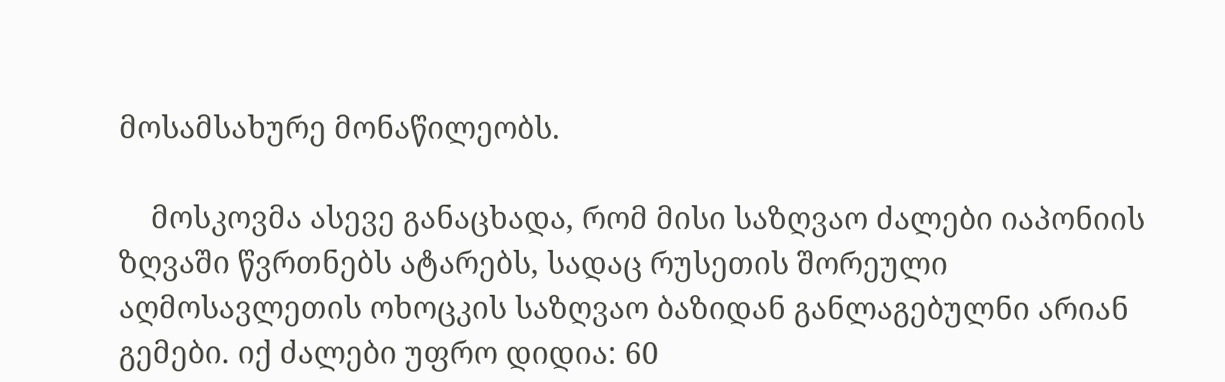მოსამსახურე მონაწილეობს.

    მოსკოვმა ასევე განაცხადა, რომ მისი საზღვაო ძალები იაპონიის ზღვაში წვრთნებს ატარებს, სადაც რუსეთის შორეული აღმოსავლეთის ოხოცკის საზღვაო ბაზიდან განლაგებულნი არიან გემები. იქ ძალები უფრო დიდია: 60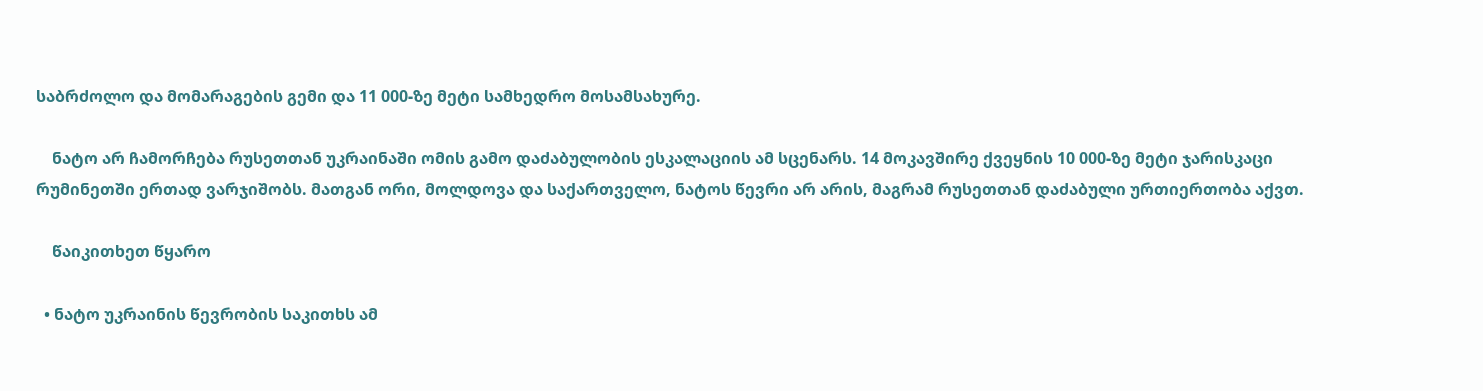საბრძოლო და მომარაგების გემი და 11 000-ზე მეტი სამხედრო მოსამსახურე.

    ნატო არ ჩამორჩება რუსეთთან უკრაინაში ომის გამო დაძაბულობის ესკალაციის ამ სცენარს. 14 მოკავშირე ქვეყნის 10 000-ზე მეტი ჯარისკაცი რუმინეთში ერთად ვარჯიშობს. მათგან ორი, მოლდოვა და საქართველო, ნატოს წევრი არ არის, მაგრამ რუსეთთან დაძაბული ურთიერთობა აქვთ.

    წაიკითხეთ წყარო

  • ნატო უკრაინის წევრობის საკითხს ამ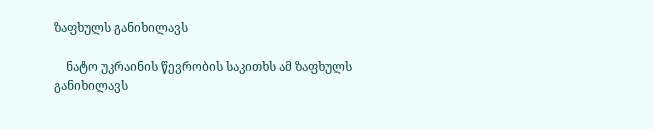ზაფხულს განიხილავს

    ნატო უკრაინის წევრობის საკითხს ამ ზაფხულს განიხილავს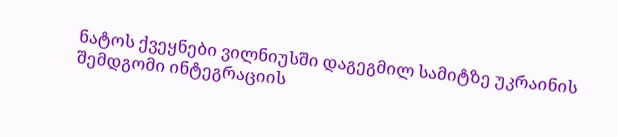ნატოს ქვეყნები ვილნიუსში დაგეგმილ სამიტზე უკრაინის შემდგომი ინტეგრაციის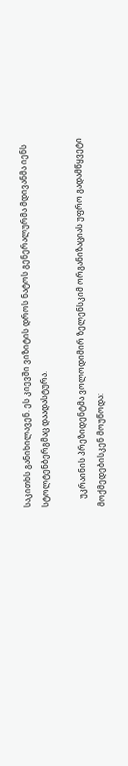საკითხს განიხილავენ. ეს კიევში ვიზიტის დროს ნატოს გენერალურმა მდივანმა იენს სტოლტენბერგმაც დაადასტურა.

    უკრაინის პრეზიდენტმა ვოლოდიმირ ზელენსკიმ ორგანიზაციას უფრო გადამწყვეტი მოქმედებისკენ მოუწოდა: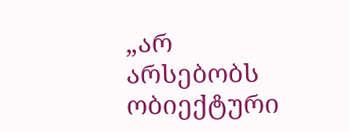„არ არსებობს ობიექტური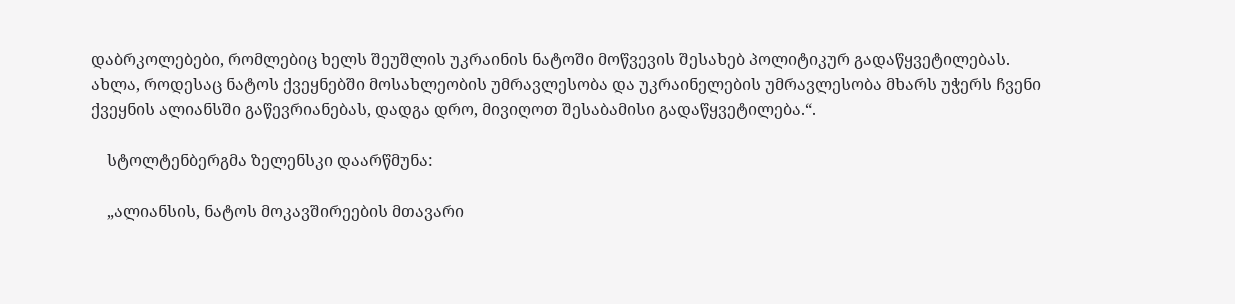დაბრკოლებები, რომლებიც ხელს შეუშლის უკრაინის ნატოში მოწვევის შესახებ პოლიტიკურ გადაწყვეტილებას. ახლა, როდესაც ნატოს ქვეყნებში მოსახლეობის უმრავლესობა და უკრაინელების უმრავლესობა მხარს უჭერს ჩვენი ქვეყნის ალიანსში გაწევრიანებას, დადგა დრო, მივიღოთ შესაბამისი გადაწყვეტილება.“.

    სტოლტენბერგმა ზელენსკი დაარწმუნა:

    „ალიანსის, ნატოს მოკავშირეების მთავარი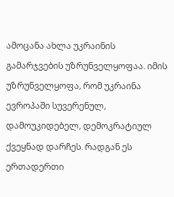ამოცანა ახლა უკრაინის გამარჯვების უზრუნველყოფაა. იმის უზრუნველყოფა, რომ უკრაინა ევროპაში სუვერენულ, დამოუკიდებელ, დემოკრატიულ ქვეყნად დარჩეს. რადგან ეს ერთადერთი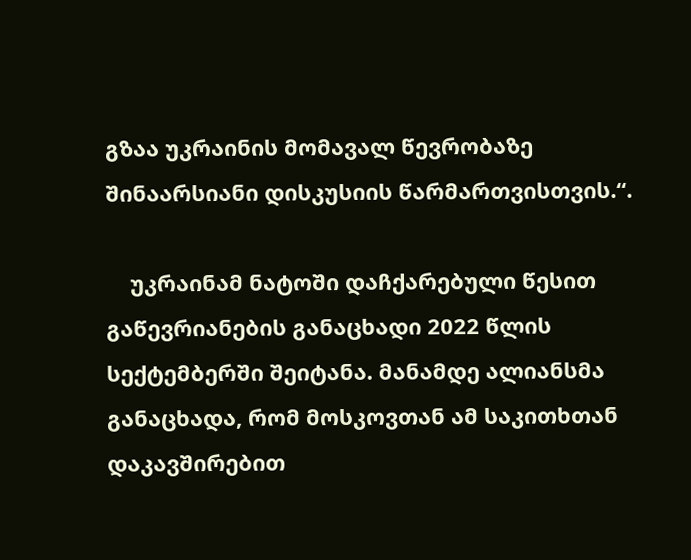გზაა უკრაინის მომავალ წევრობაზე შინაარსიანი დისკუსიის წარმართვისთვის.“.

    უკრაინამ ნატოში დაჩქარებული წესით გაწევრიანების განაცხადი 2022 წლის სექტემბერში შეიტანა. მანამდე ალიანსმა განაცხადა, რომ მოსკოვთან ამ საკითხთან დაკავშირებით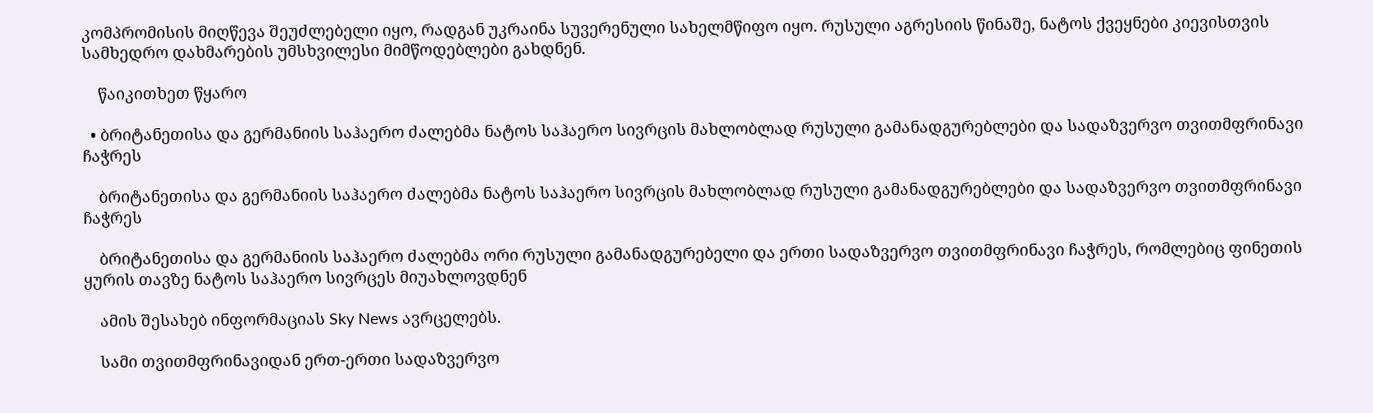კომპრომისის მიღწევა შეუძლებელი იყო, რადგან უკრაინა სუვერენული სახელმწიფო იყო. რუსული აგრესიის წინაშე, ნატოს ქვეყნები კიევისთვის სამხედრო დახმარების უმსხვილესი მიმწოდებლები გახდნენ.

    წაიკითხეთ წყარო

  • ბრიტანეთისა და გერმანიის საჰაერო ძალებმა ნატოს საჰაერო სივრცის მახლობლად რუსული გამანადგურებლები და სადაზვერვო თვითმფრინავი ჩაჭრეს

    ბრიტანეთისა და გერმანიის საჰაერო ძალებმა ნატოს საჰაერო სივრცის მახლობლად რუსული გამანადგურებლები და სადაზვერვო თვითმფრინავი ჩაჭრეს

    ბრიტანეთისა და გერმანიის საჰაერო ძალებმა ორი რუსული გამანადგურებელი და ერთი სადაზვერვო თვითმფრინავი ჩაჭრეს, რომლებიც ფინეთის ყურის თავზე ნატოს საჰაერო სივრცეს მიუახლოვდნენ

    ამის შესახებ ინფორმაციას Sky News ავრცელებს.

    სამი თვითმფრინავიდან ერთ-ერთი სადაზვერვო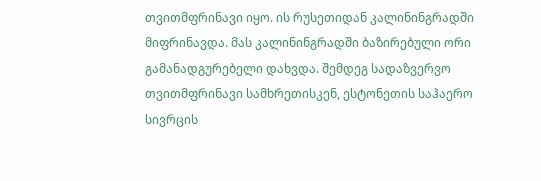თვითმფრინავი იყო. ის რუსეთიდან კალინინგრადში მიფრინავდა. მას კალინინგრადში ბაზირებული ორი გამანადგურებელი დახვდა. შემდეგ სადაზვერვო თვითმფრინავი სამხრეთისკენ, ესტონეთის საჰაერო სივრცის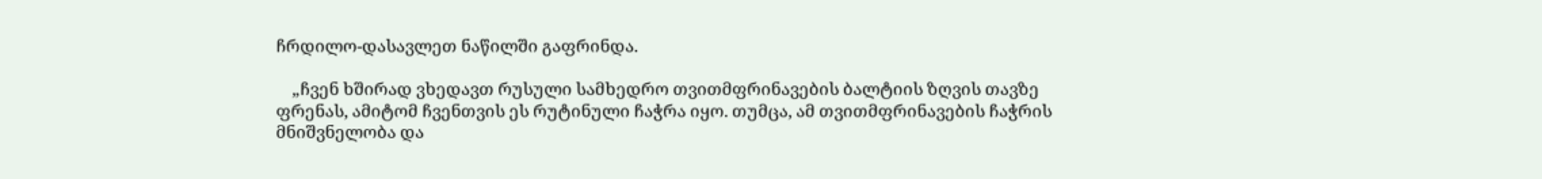ჩრდილო-დასავლეთ ნაწილში გაფრინდა.

    „ჩვენ ხშირად ვხედავთ რუსული სამხედრო თვითმფრინავების ბალტიის ზღვის თავზე ფრენას, ამიტომ ჩვენთვის ეს რუტინული ჩაჭრა იყო. თუმცა, ამ თვითმფრინავების ჩაჭრის მნიშვნელობა და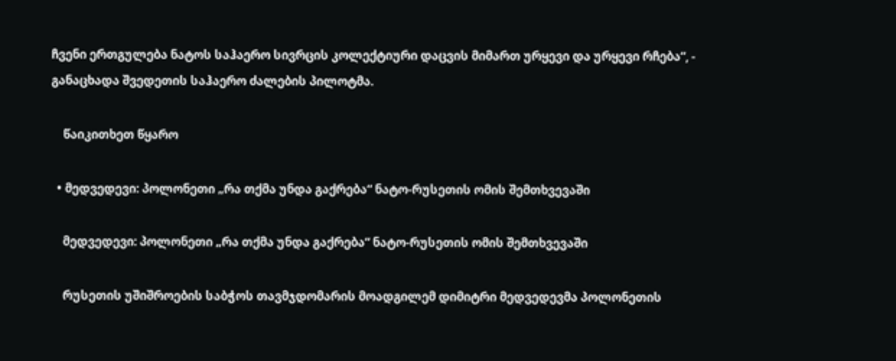ჩვენი ერთგულება ნატოს საჰაერო სივრცის კოლექტიური დაცვის მიმართ ურყევი და ურყევი რჩება“, - განაცხადა შვედეთის საჰაერო ძალების პილოტმა.

    წაიკითხეთ წყარო

  • მედვედევი: პოლონეთი „რა თქმა უნდა გაქრება“ ნატო-რუსეთის ომის შემთხვევაში

    მედვედევი: პოლონეთი „რა თქმა უნდა გაქრება“ ნატო-რუსეთის ომის შემთხვევაში

    რუსეთის უშიშროების საბჭოს თავმჯდომარის მოადგილემ დიმიტრი მედვედევმა პოლონეთის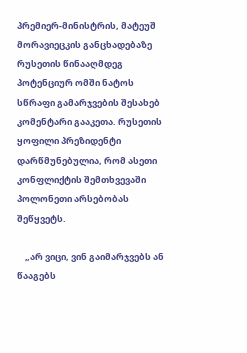პრემიერ-მინისტრის, მატეუშ მორავიეცკის განცხადებაზე რუსეთის წინააღმდეგ პოტენციურ ომში ნატოს სწრაფი გამარჯვების შესახებ კომენტარი გააკეთა. რუსეთის ყოფილი პრეზიდენტი დარწმუნებულია, რომ ასეთი კონფლიქტის შემთხვევაში პოლონეთი არსებობას შეწყვეტს.

    „არ ვიცი, ვინ გაიმარჯვებს ან წააგებს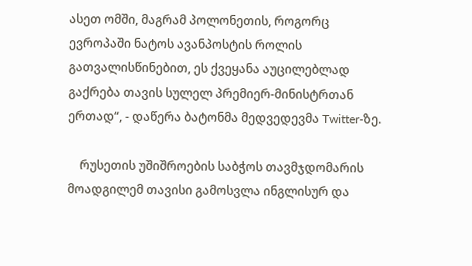ასეთ ომში, მაგრამ პოლონეთის, როგორც ევროპაში ნატოს ავანპოსტის როლის გათვალისწინებით, ეს ქვეყანა აუცილებლად გაქრება თავის სულელ პრემიერ-მინისტრთან ერთად“, - დაწერა ბატონმა მედვედევმა Twitter-ზე.

    რუსეთის უშიშროების საბჭოს თავმჯდომარის მოადგილემ თავისი გამოსვლა ინგლისურ და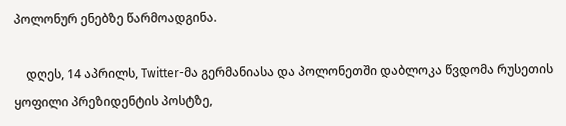პოლონურ ენებზე წარმოადგინა.

    დღეს, 14 აპრილს, Twitter-მა გერმანიასა და პოლონეთში დაბლოკა წვდომა რუსეთის ყოფილი პრეზიდენტის პოსტზე,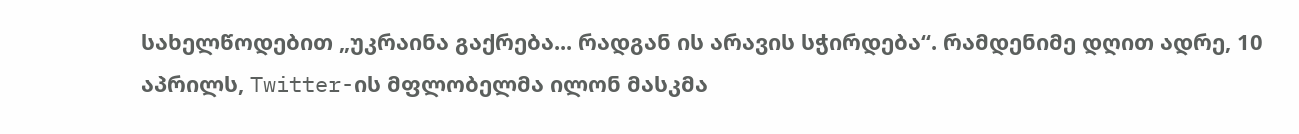სახელწოდებით „უკრაინა გაქრება... რადგან ის არავის სჭირდება“. რამდენიმე დღით ადრე, 10 აპრილს, Twitter-ის მფლობელმა ილონ მასკმა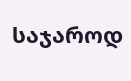საჯაროდ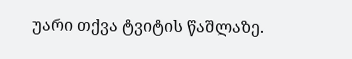უარი თქვა ტვიტის წაშლაზე.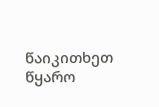წაიკითხეთ წყარო